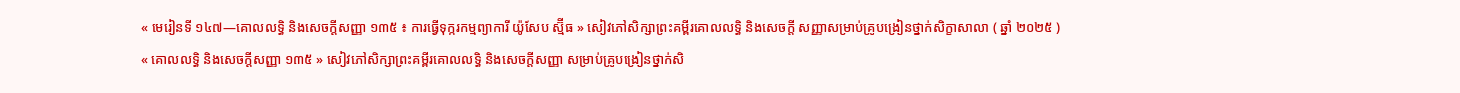« មេរៀនទី ១៤៧—គោលលទ្ធិ និងសេចក្តីសញ្ញា ១៣៥ ៖ ការធ្វើទុក្ករកម្មព្យាការី យ៉ូសែប ស្ម៊ីធ » សៀវភៅសិក្សាព្រះគម្ពីរគោលលទ្ធិ និងសេចក្ដី សញ្ញាសម្រាប់គ្រូបង្រៀនថ្នាក់សិក្ខាសាលា ( ឆ្នាំ ២០២៥ )
« គោលលទ្ធិ និងសេចក្តីសញ្ញា ១៣៥ » សៀវភៅសិក្សាព្រះគម្ពីរគោលលទ្ធិ និងសេចក្ដីសញ្ញា សម្រាប់គ្រូបង្រៀនថ្នាក់សិ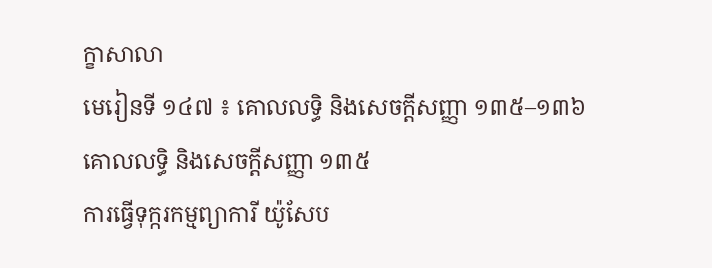ក្ខាសាលា
មេរៀនទី ១៤៧ ៖ គោលលទ្ធិ និងសេចក្តីសញ្ញា ១៣៥–១៣៦
គោលលទ្ធិ និងសេចក្តីសញ្ញា ១៣៥
ការធ្វើទុក្ករកម្មព្យាការី យ៉ូសែប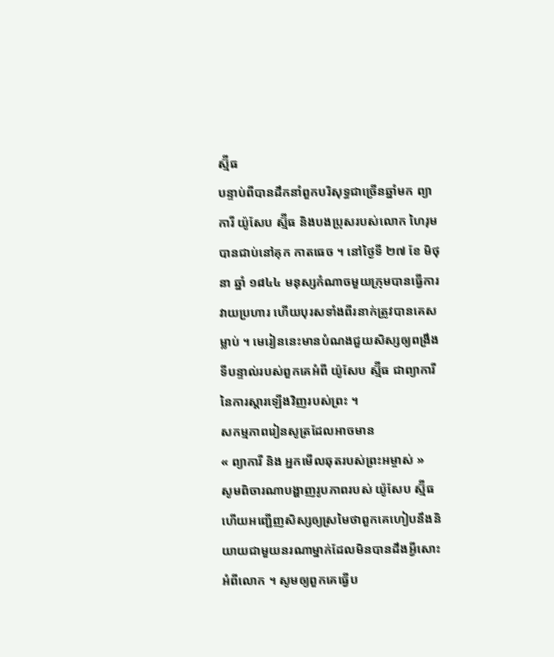ស្ម៊ីធ
បន្ទាប់ពីបានដឹកនាំពួកបរិសុទ្ធជាច្រើនឆ្នាំមក ព្យាការី យ៉ូសែប ស្ម៊ីធ និងបងប្រុសរបស់លោក ហៃរុម បានជាប់នៅគុក កាតធេច ។ នៅថ្ងៃទី ២៧ ខែ មិថុនា ឆ្នាំ ១៨៤៤ មនុស្សកំណាចមួយក្រុមបានធ្វើការវាយប្រហារ ហើយបុរសទាំងពីរនាក់ត្រូវបានគេសម្លាប់ ។ មេរៀននេះមានបំណងជួយសិស្សឲ្យពង្រឹងទីបន្ទាល់របស់ពួកគេអំពី យ៉ូសែប ស្ម៊ីធ ជាព្យាការីនៃការស្ដារឡើងវិញរបស់ព្រះ ។
សកម្មភាពរៀនសូត្រដែលអាចមាន
« ព្យាការី និង អ្នកមើលឆុតរបស់ព្រះអម្ចាស់ »
សូមពិចារណាបង្ហាញរូបភាពរបស់ យ៉ូសែប ស្ម៊ីធ ហើយអញ្ជើញសិស្សឲ្យស្រមៃថាពួកគេហៀបនឹងនិយាយជាមួយនរណាម្នាក់ដែលមិនបានដឹងអ្វីសោះអំពីលោក ។ សូមឲ្យពួកគេធ្វើប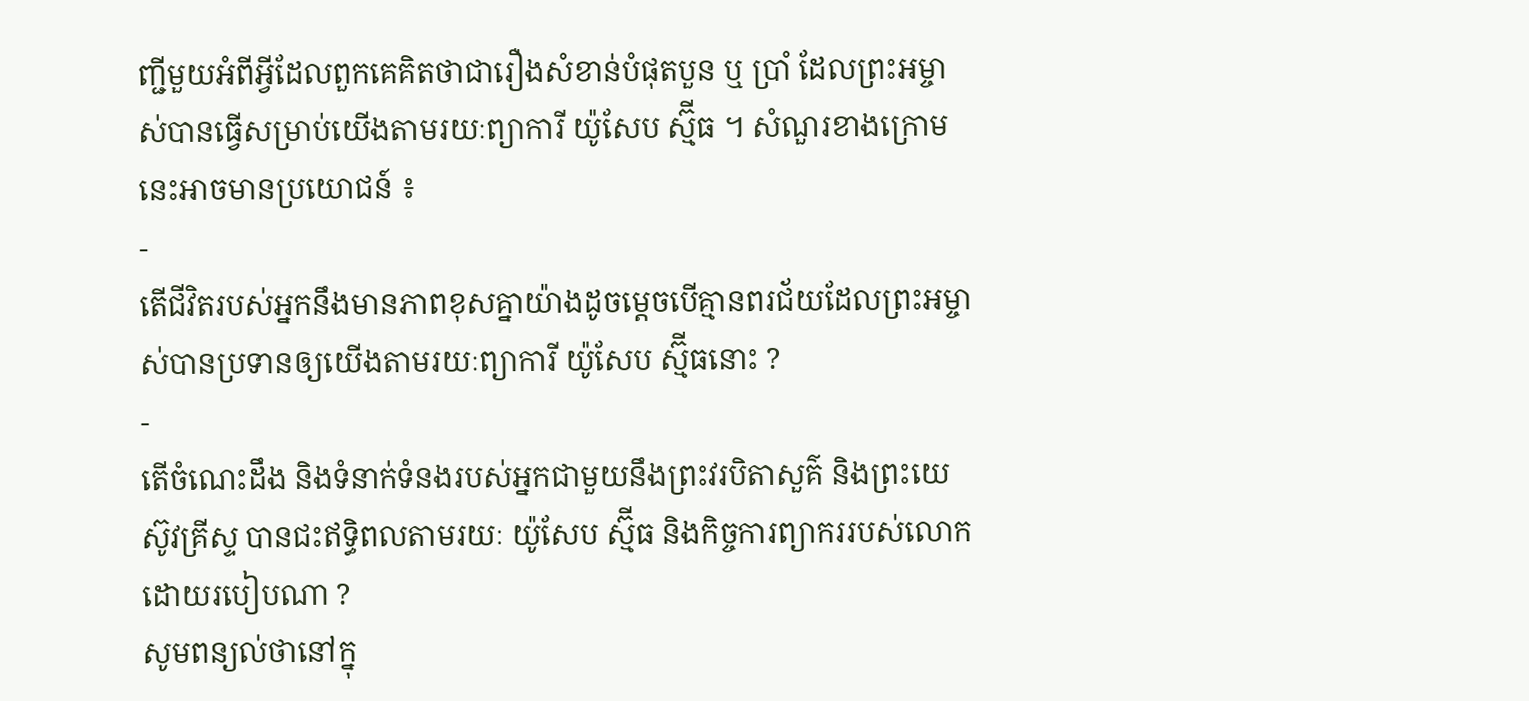ញ្ជីមួយអំពីអ្វីដែលពួកគេគិតថាជារឿងសំខាន់បំផុតបួន ឬ ប្រាំ ដែលព្រះអម្ចាស់បានធ្វើសម្រាប់យើងតាមរយៈព្យាការី យ៉ូសែប ស្ម៊ីធ ។ សំណួរខាងក្រោមនេះអាចមានប្រយោជន៍ ៖
-
តើជីវិតរបស់អ្នកនឹងមានភាពខុសគ្នាយ៉ាងដូចម្ដេចបើគ្មានពរជ័យដែលព្រះអម្ចាស់បានប្រទានឲ្យយើងតាមរយៈព្យាការី យ៉ូសែប ស្ម៊ីធនោះ ?
-
តើចំណេះដឹង និងទំនាក់ទំនងរបស់អ្នកជាមួយនឹងព្រះវរបិតាសួគ៌ និងព្រះយេស៊ូវគ្រីស្ទ បានជះឥទ្ធិពលតាមរយៈ យ៉ូសែប ស្ម៊ីធ និងកិច្ចការព្យាកររបស់លោកដោយរបៀបណា ?
សូមពន្យល់ថានៅក្នុ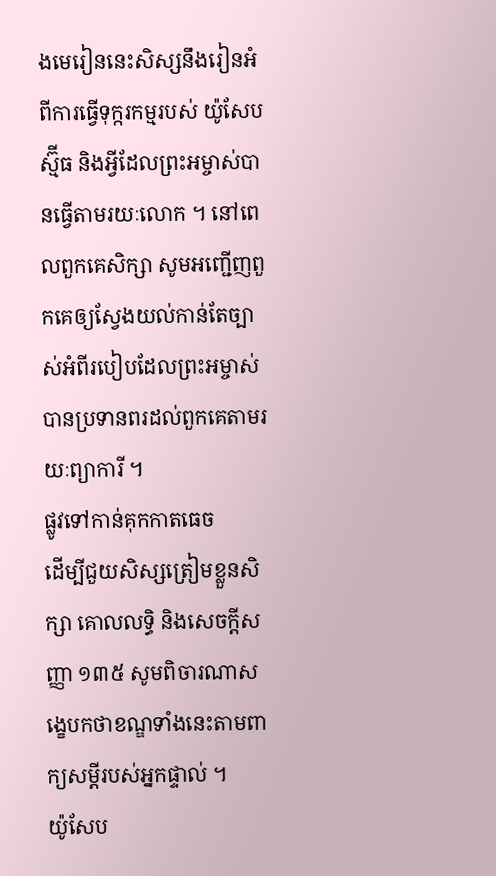ងមេរៀននេះសិស្សនឹងរៀនអំពីការធ្វើទុក្ករកម្មរបស់ យ៉ូសែប ស្ម៊ីធ និងអ្វីដែលព្រះអម្ចាស់បានធ្វើតាមរយៈលោក ។ នៅពេលពួកគេសិក្សា សូមអញ្ជើញពួកគេឲ្យស្វែងយល់កាន់តែច្បាស់អំពីរបៀបដែលព្រះអម្ចាស់បានប្រទានពរដល់ពួកគេតាមរយៈព្យាការី ។
ផ្លូវទៅកាន់គុកកាតធេច
ដើម្បីជួយសិស្សត្រៀមខ្លួនសិក្សា គោលលទ្ធិ និងសេចក្ដីសញ្ញា ១៣៥ សូមពិចារណាសង្ខេបកថាខណ្ឌទាំងនេះតាមពាក្យសម្តីរបស់អ្នកផ្ទាល់ ។
យ៉ូសែប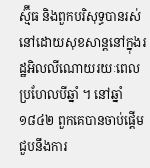ស្ម៊ីធ និងពួកបរិសុទ្ធបានរស់នៅដោយសុខសាន្តនៅក្នុងរដ្ឋអិលលីណោយរយៈពេលប្រហែលបីឆ្នាំ ។ នៅឆ្នាំ ១៨៤២ ពួកគេបានចាប់ផ្ដើមជួបនឹងការ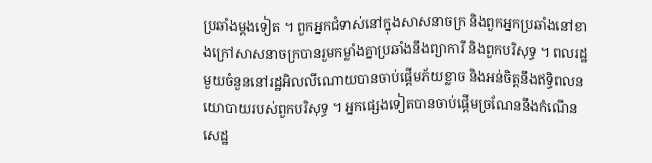ប្រឆាំងម្តងទៀត ។ ពួកអ្នកជំទាស់នៅក្នុងសាសនាចក្រ និងពួកអ្នកប្រឆាំងនៅខាងក្រៅសាសនាចក្របានរួមកម្លាំងគ្នាប្រឆាំងនឹងព្យាការី និងពួកបរិសុទ្ធ ។ ពលរដ្ឋមួយចំនួននៅរដ្ឋអិលលីណោយបានចាប់ផ្ដើមភ័យខ្លាច និងអន់ចិត្តនឹងឥទ្ធិពលនយោបាយរបស់ពួកបរិសុទ្ធ ។ អ្នកផ្សេងទៀតបានចាប់ផ្តើមច្រណែននឹងកំណើនសេដ្ឋ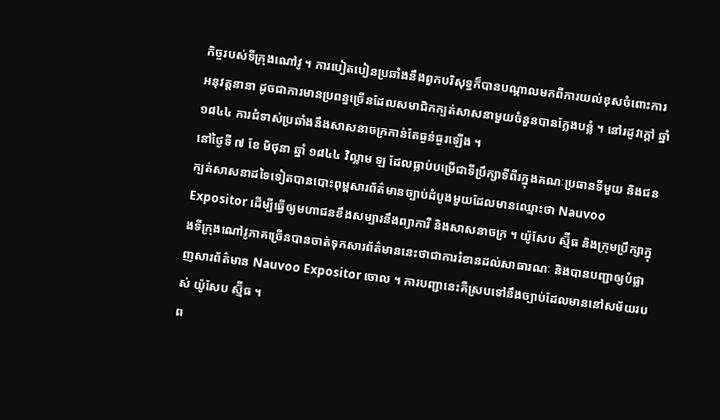កិច្ចរបស់ទីក្រុងណៅវូ ។ ការបៀតបៀនប្រឆាំងនឹងពួកបរិសុទ្ធក៏បានបណ្តាលមកពីការយល់ខុសចំពោះការអនុវត្តនានា ដូចជាការមានប្រពន្ធច្រើនដែលសមាជិកក្បត់សាសនាមួយចំនួនបានក្លែងបន្លំ ។ នៅរដូវក្តៅ ឆ្នាំ ១៨៤៤ ការជំទាស់ប្រឆាំងនឹងសាសនាចក្រកាន់តែធ្ងន់ធ្ងរឡើង ។
នៅថ្ងៃទី ៧ ខែ មិថុនា ឆ្នាំ ១៨៤៤ វិល្លាម ឡ ដែលធ្លាប់បម្រើជាទីប្រឹក្សាទីពីរក្នុងគណៈប្រធានទីមួយ និងជនក្បត់សាសនាដទៃទៀតបានបោះពុម្ពសារព័ត៌មានច្បាប់ដំបូងមួយដែលមានឈ្មោះថា Nauvoo Expositor ដើម្បីធ្វើឲ្យមហាជនខឹងសម្បារនឹងព្យាការី និងសាសនាចក្រ ។ យ៉ូសែប ស្ម៊ីធ និងក្រុមប្រឹក្សាក្នុងទីក្រុងណៅវូភាគច្រើនបានចាត់ទុកសារព័ត៌មាននេះថាជាការរំខានដល់សាធារណៈ និងបានបញ្ជាឲ្យបំផ្លាញសារព័ត៌មាន Nauvoo Expositor ចោល ។ ការបញ្ជានេះគឺស្របទៅនឹងច្បាប់ដែលមាននៅសម័យរបស់ យ៉ូសែប ស្ម៊ីធ ។
ព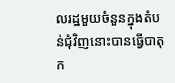លរដ្ឋមួយចំនួនក្នុងតំបន់ជុំវិញនោះបានធ្វើបាតុក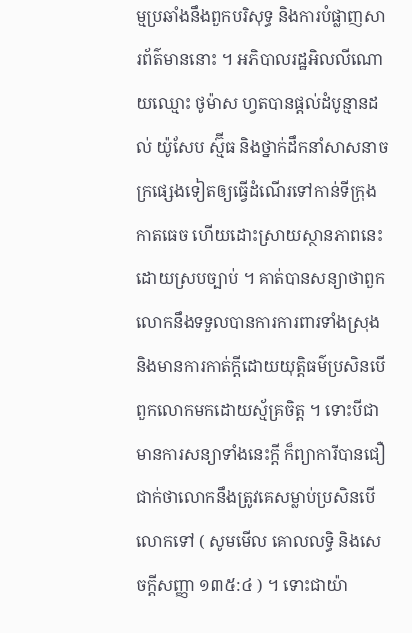ម្មប្រឆាំងនឹងពួកបរិសុទ្ធ និងការបំផ្លាញសារព័ត៌មាននោះ ។ អភិបាលរដ្ឋអិលលីណោយឈ្មោះ ថូម៉ាស ហ្វតបានផ្តល់ដំបូន្មានដល់ យ៉ូសែប ស្ម៊ីធ និងថ្នាក់ដឹកនាំសាសនាចក្រផ្សេងទៀតឲ្យធ្វើដំណើរទៅកាន់ទីក្រុងកាតធេច ហើយដោះស្រាយស្ថានភាពនេះដោយស្របច្បាប់ ។ គាត់បានសន្យាថាពួកលោកនឹងទទួលបានការការពារទាំងស្រុង និងមានការកាត់ក្តីដោយយុត្តិធម៌ប្រសិនបើពួកលោកមកដោយស្ម័គ្រចិត្ត ។ ទោះបីជាមានការសន្យាទាំងនេះក្ដី ក៏ព្យាការីបានជឿជាក់ថាលោកនឹងត្រូវគេសម្លាប់ប្រសិនបើលោកទៅ ( សូមមើល គោលលទ្ធិ និងសេចក្តីសញ្ញា ១៣៥:៤ ) ។ ទោះជាយ៉ា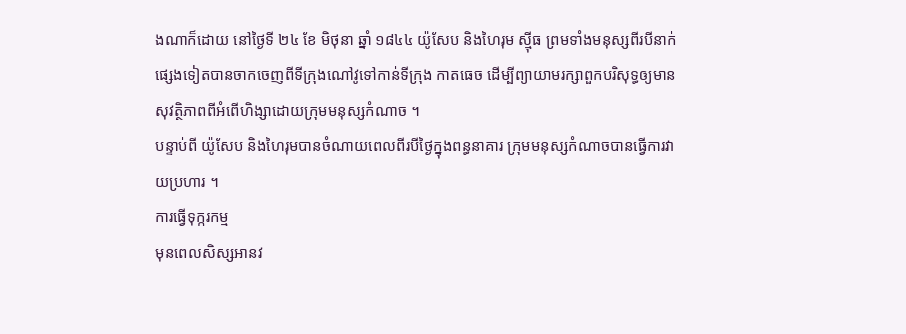ងណាក៏ដោយ នៅថ្ងៃទី ២៤ ខែ មិថុនា ឆ្នាំ ១៨៤៤ យ៉ូសែប និងហៃរុម ស៊្មីធ ព្រមទាំងមនុស្សពីរបីនាក់ផ្សេងទៀតបានចាកចេញពីទីក្រុងណៅវូទៅកាន់ទីក្រុង កាតធេច ដើម្បីព្យាយាមរក្សាពួកបរិសុទ្ធឲ្យមានសុវត្ថិភាពពីអំពើហិង្សាដោយក្រុមមនុស្សកំណាច ។
បន្ទាប់ពី យ៉ូសែប និងហៃរុមបានចំណាយពេលពីរបីថ្ងៃក្នុងពន្ធនាគារ ក្រុមមនុស្សកំណាចបានធ្វើការវាយប្រហារ ។
ការធ្វើទុក្ករកម្ម
មុនពេលសិស្សអានវ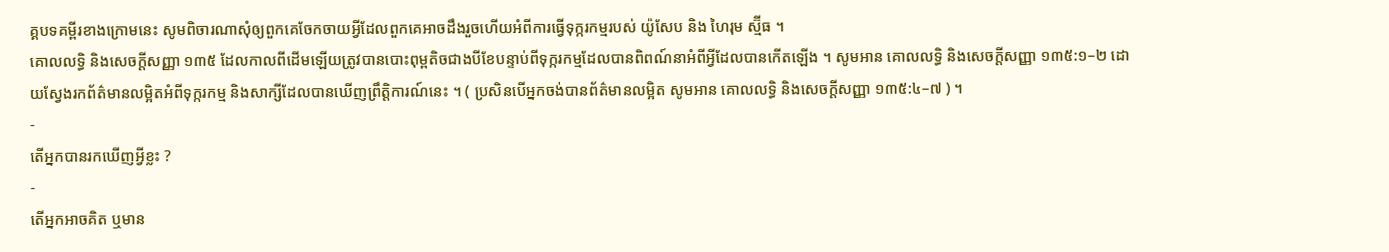គ្គបទគម្ពីរខាងក្រោមនេះ សូមពិចារណាសុំឲ្យពួកគេចែកចាយអ្វីដែលពួកគេអាចដឹងរួចហើយអំពីការធ្វើទុក្ករកម្មរបស់ យ៉ូសែប និង ហៃរុម ស្ម៊ីធ ។
គោលលទ្ធិ និងសេចក្ដីសញ្ញា ១៣៥ ដែលកាលពីដើមឡើយត្រូវបានបោះពុម្ពតិចជាងបីខែបន្ទាប់ពីទុក្ករកម្មដែលបានពិពណ៍នាអំពីអ្វីដែលបានកើតឡើង ។ សូមអាន គោលលទ្ធិ និងសេចក្ដីសញ្ញា ១៣៥:១–២ ដោយស្វែងរកព័ត៌មានលម្អិតអំពីទុក្ករកម្ម និងសាក្សីដែលបានឃើញព្រឹត្តិការណ៍នេះ ។ ( ប្រសិនបើអ្នកចង់បានព័ត៌មានលម្អិត សូមអាន គោលលទ្ធិ និងសេចក្តីសញ្ញា ១៣៥:៤–៧ ) ។
-
តើអ្នកបានរកឃើញអ្វីខ្លះ ?
-
តើអ្នកអាចគិត ឬមាន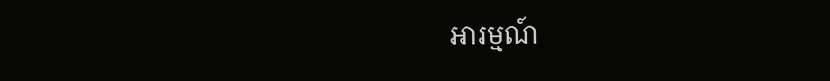អារម្មណ៍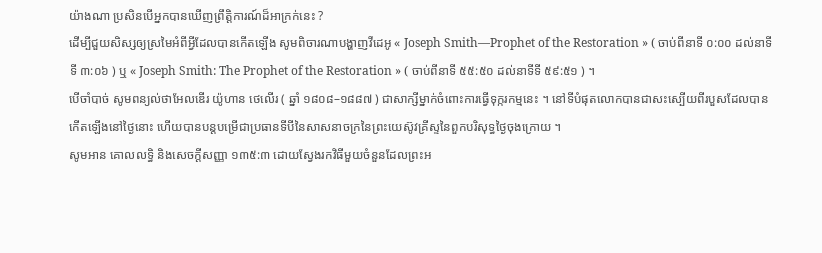យ៉ាងណា ប្រសិនបើអ្នកបានឃើញព្រឹត្តិការណ៍ដ៏អាក្រក់នេះ ?
ដើម្បីជួយសិស្សឲ្យស្រមៃអំពីអ្វីដែលបានកើតឡើង សូមពិចារណាបង្ហាញវីដេអូ « Joseph Smith—Prophet of the Restoration » ( ចាប់ពីនាទី ០:០០ ដល់នាទីទី ៣:០៦ ) ឬ « Joseph Smith: The Prophet of the Restoration » ( ចាប់ពីនាទី ៥៥:៥០ ដល់នាទីទី ៥៩:៥១ ) ។
បើចាំបាច់ សូមពន្យល់ថាអែលឌើរ យ៉ូហាន ថេលើរ ( ឆ្នាំ ១៨០៨–១៨៨៧ ) ជាសាក្សីម្នាក់ចំពោះការធ្វើទុក្ករកម្មនេះ ។ នៅទីបំផុតលោកបានជាសះស្បើយពីរបួសដែលបានកើតឡើងនៅថ្ងៃនោះ ហើយបានបន្តបម្រើជាប្រធានទីបីនៃសាសនាចក្រនៃព្រះយេស៊ូវគ្រីស្ទនៃពួកបរិសុទ្ធថ្ងៃចុងក្រោយ ។
សូមអាន គោលលទ្ធិ និងសេចក្ដីសញ្ញា ១៣៥:៣ ដោយស្វែងរកវិធីមួយចំនួនដែលព្រះអ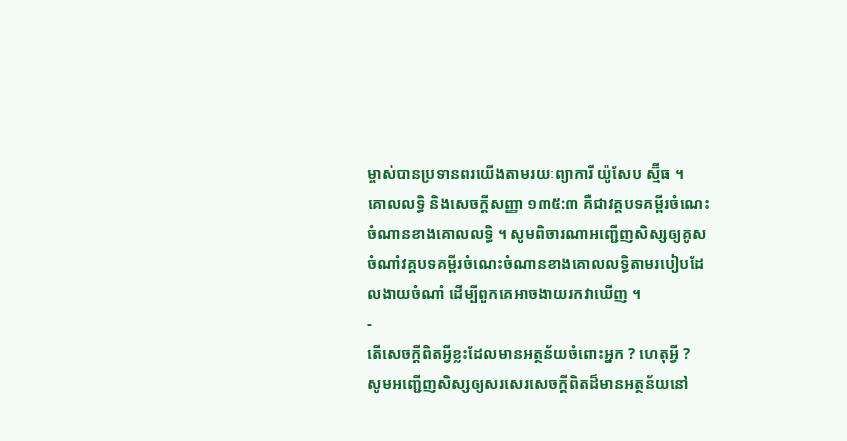ម្ចាស់បានប្រទានពរយើងតាមរយៈព្យាការី យ៉ូសែប ស្ម៊ីធ ។
គោលលទ្ធិ និងសេចក្ដីសញ្ញា ១៣៥:៣ គឺជាវគ្គបទគម្ពីរចំណេះចំណានខាងគោលលទ្ធិ ។ សូមពិចារណាអញ្ជើញសិស្សឲ្យគូសចំណាំវគ្គបទគម្ពីរចំណេះចំណានខាងគោលលទ្ធិតាមរបៀបដែលងាយចំណាំ ដើម្បីពួកគេអាចងាយរកវាឃើញ ។
-
តើសេចក្ដីពិតអ្វីខ្លះដែលមានអត្ថន័យចំពោះអ្នក ? ហេតុអ្វី ?
សូមអញ្ជើញសិស្សឲ្យសរសេរសេចក្ដីពិតដ៏មានអត្ថន័យនៅ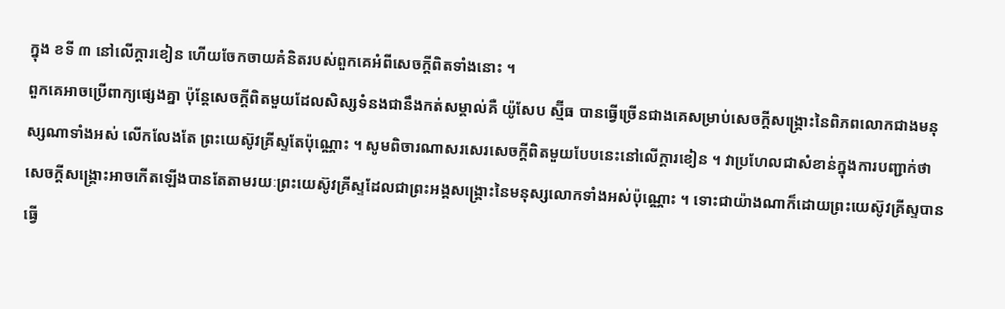ក្នុង ខទី ៣ នៅលើក្ដារខៀន ហើយចែកចាយគំនិតរបស់ពួកគេអំពីសេចក្តីពិតទាំងនោះ ។
ពួកគេអាចប្រើពាក្យផ្សេងគ្នា ប៉ុន្តែសេចក្ដីពិតមួយដែលសិស្សទំនងជានឹងកត់សម្គាល់គឺ យ៉ូសែប ស្ម៊ីធ បានធ្វើច្រើនជាងគេសម្រាប់សេចក្ដីសង្គ្រោះនៃពិភពលោកជាងមនុស្សណាទាំងអស់ លើកលែងតែ ព្រះយេស៊ូវគ្រីស្ទតែប៉ុណ្ណោះ ។ សូមពិចារណាសរសេរសេចក្ដីពិតមួយបែបនេះនៅលើក្ដារខៀន ។ វាប្រហែលជាសំខាន់ក្នុងការបញ្ជាក់ថា សេចក្ដីសង្គ្រោះអាចកើតឡើងបានតែតាមរយៈព្រះយេស៊ូវគ្រីស្ទដែលជាព្រះអង្គសង្គ្រោះនៃមនុស្សលោកទាំងអស់ប៉ុណ្ណោះ ។ ទោះជាយ៉ាងណាក៏ដោយព្រះយេស៊ូវគ្រីស្ទបានធ្វើ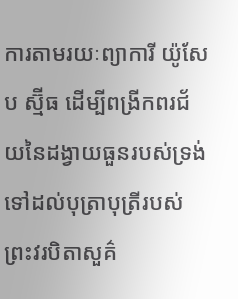ការតាមរយៈព្យាការី យ៉ូសែប ស្ម៊ីធ ដើម្បីពង្រីកពរជ័យនៃដង្វាយធួនរបស់ទ្រង់ទៅដល់បុត្រាបុត្រីរបស់ព្រះវរបិតាសួគ៌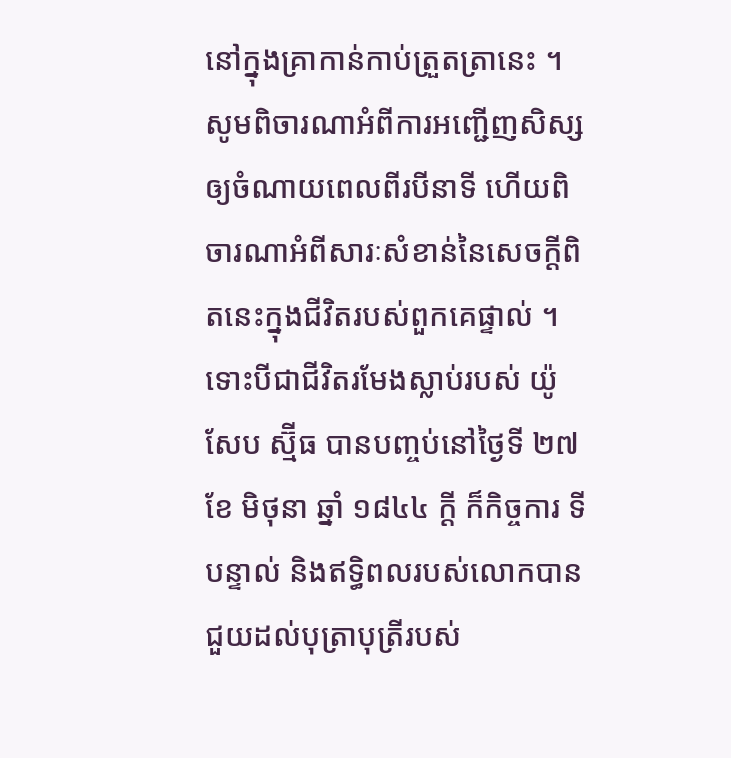នៅក្នុងគ្រាកាន់កាប់ត្រួតត្រានេះ ។
សូមពិចារណាអំពីការអញ្ជើញសិស្សឲ្យចំណាយពេលពីរបីនាទី ហើយពិចារណាអំពីសារៈសំខាន់នៃសេចក្ដីពិតនេះក្នុងជីវិតរបស់ពួកគេផ្ទាល់ ។
ទោះបីជាជីវិតរមែងស្លាប់របស់ យ៉ូសែប ស្ម៊ីធ បានបញ្ចប់នៅថ្ងៃទី ២៧ ខែ មិថុនា ឆ្នាំ ១៨៤៤ ក្ដី ក៏កិច្ចការ ទីបន្ទាល់ និងឥទ្ធិពលរបស់លោកបានជួយដល់បុត្រាបុត្រីរបស់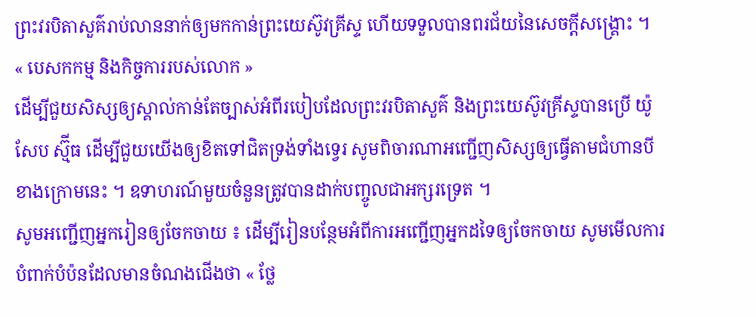ព្រះវរបិតាសួគ៌រាប់លាននាក់ឲ្យមកកាន់ព្រះយេស៊ូវគ្រីស្ទ ហើយទទួលបានពរជ័យនៃសេចក្ដីសង្គ្រោះ ។
« បេសកកម្ម និងកិច្ចការរបស់លោក »
ដើម្បីជួយសិស្សឲ្យស្គាល់កាន់តែច្បាស់អំពីរបៀបដែលព្រះវរបិតាសួគ៌ និងព្រះយេស៊ូវគ្រីស្ទបានប្រើ យ៉ូសែប ស្ម៊ីធ ដើម្បីជួយយើងឲ្យខិតទៅជិតទ្រង់ទាំងទ្វេរ សូមពិចារណាអញ្ជើញសិស្សឲ្យធ្វើតាមជំហានបីខាងក្រោមនេះ ។ ឧទាហរណ៍មួយចំនួនត្រូវបានដាក់បញ្ចូលជាអក្សរទ្រេត ។
សូមអញ្ជើញអ្នករៀនឲ្យចែកចាយ ៖ ដើម្បីរៀនបន្ថែមអំពីការអញ្ជើញអ្នកដទៃឲ្យចែកចាយ សូមមើលការបំពាក់បំប៉នដែលមានចំណងជើងថា « ថ្លែ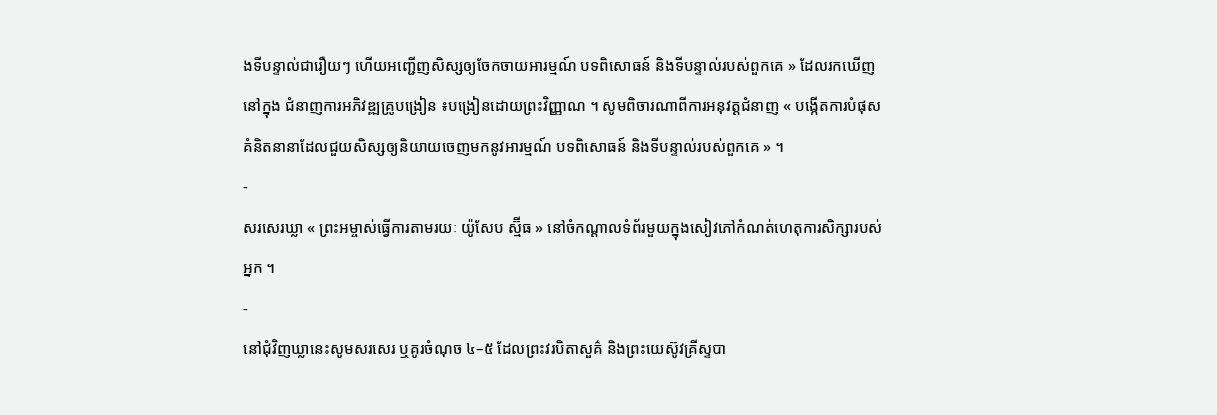ងទីបន្ទាល់ជារឿយៗ ហើយអញ្ជើញសិស្សឲ្យចែកចាយអារម្មណ៍ បទពិសោធន៍ និងទីបន្ទាល់របស់ពួកគេ » ដែលរកឃើញនៅក្នុង ជំនាញការអភិវឌ្ឍគ្រូបង្រៀន ៖បង្រៀនដោយព្រះវិញ្ញាណ ។ សូមពិចារណាពីការអនុវត្តជំនាញ « បង្កើតការបំផុសគំនិតនានាដែលជួយសិស្សឲ្យនិយាយចេញមកនូវអារម្មណ៍ បទពិសោធន៍ និងទីបន្ទាល់របស់ពួកគេ » ។
-
សរសេរឃ្លា « ព្រះអម្ចាស់ធ្វើការតាមរយៈ យ៉ូសែប ស្ម៊ីធ » នៅចំកណ្ដាលទំព័រមួយក្នុងសៀវភៅកំណត់ហេតុការសិក្សារបស់អ្នក ។
-
នៅជុំវិញឃ្លានេះសូមសរសេរ ឬគូរចំណុច ៤–៥ ដែលព្រះវរបិតាសួគ៌ និងព្រះយេស៊ូវគ្រីស្ទបា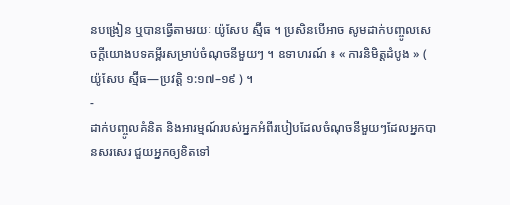នបង្រៀន ឬបានធ្វើតាមរយៈ យ៉ូសែប ស្ម៊ីធ ។ ប្រសិនបើអាច សូមដាក់បញ្ចូលសេចក្តីយោងបទគម្ពីរសម្រាប់ចំណុចនីមួយៗ ។ ឧទាហរណ៍ ៖ « ការនិមិត្តដំបូង » ( យ៉ូសែប ស្ម៊ីធ—ប្រវត្តិ ១:១៧–១៩ ) ។
-
ដាក់បញ្ចូលគំនិត និងអារម្មណ៍របស់អ្នកអំពីរបៀបដែលចំណុចនីមួយៗដែលអ្នកបានសរសេរ ជួយអ្នកឲ្យខិតទៅ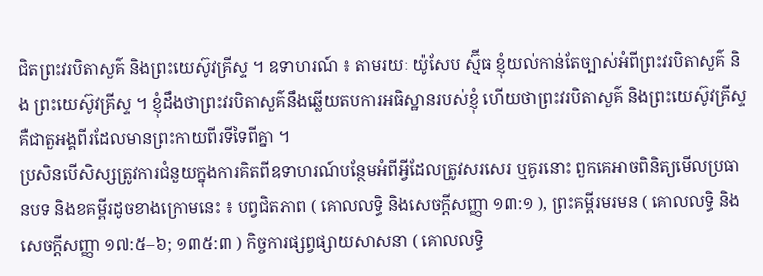ជិតព្រះវរបិតាសួគ៌ និងព្រះយេស៊ូវគ្រីស្ទ ។ ឧទាហរណ៍ ៖ តាមរយៈ យ៉ូសែប ស្ម៊ីធ ខ្ញុំយល់កាន់តែច្បាស់អំពីព្រះវរបិតាសួគ៌ និង ព្រះយេស៊ូវគ្រីស្ទ ។ ខ្ញុំដឹងថាព្រះវរបិតាសួគ៌នឹងឆ្លើយតបការអធិស្ឋានរបស់ខ្ញុំ ហើយថាព្រះវរបិតាសួគ៌ និងព្រះយេស៊ូវគ្រីស្ទគឺជាតួអង្គពីរដែលមានព្រះកាយពីរទីទៃពីគ្នា ។
ប្រសិនបើសិស្សត្រូវការជំនួយក្នុងការគិតពីឧទាហរណ៍បន្ថែមអំពីអ្វីដែលត្រូវសរសេរ ឬគូរនោះ ពួកគេអាចពិនិត្យមើលប្រធានបទ និងខគម្ពីរដូចខាងក្រោមនេះ ៖ បព្វជិតភាព ( គោលលទ្ធិ និងសេចក្តីសញ្ញា ១៣:១ ), ព្រះគម្ពីរមរមន ( គោលលទ្ធិ និងសេចក្តីសញ្ញា ១៧:៥–៦; ១៣៥:៣ ) កិច្ចការផ្សព្វផ្សាយសាសនា ( គោលលទ្ធិ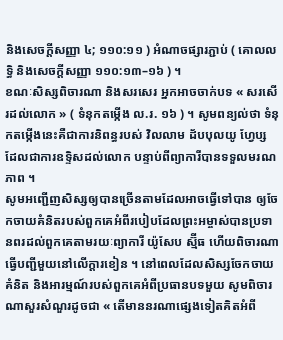និងសេចក្តីសញ្ញា ៤; ១១០:១១ ) អំណាចផ្សារភ្ជាប់ ( គោលលទ្ធិ និងសេចក្តីសញ្ញា ១១០:១៣–១៦ ) ។
ខណៈសិស្សពិចារណា និងសរសេរ អ្នកអាចចាក់បទ « សរសើរដល់លោក » ( ទំនុកតម្កើង ល.រ. ១៦ ) ។ សូមពន្យល់ថា ទំនុកតម្កើងនេះគឺជាការនិពន្ធរបស់ វិលលាម ដ័បបុលយូ ហ្វែប្ស ដែលជាការឧទ្ទិសដល់លោក បន្ទាប់ពីព្យាការីបានទទួលមរណភាព ។
សូមអញ្ជើញសិស្សឲ្យបានច្រើនតាមដែលអាចធ្វើទៅបាន ឲ្យចែកចាយគំនិតរបស់ពួកគេអំពីរបៀបដែលព្រះអម្ចាស់បានប្រទានពរដល់ពួកគេតាមរយៈព្យាការី យ៉ូសែប ស្ម៊ីធ ហើយពិចារណាធ្វើបញ្ជីមួយនៅលើក្ដារខៀន ។ នៅពេលដែលសិស្សចែកចាយគំនិត និងអារម្មណ៍របស់ពួកគេអំពីប្រធានបទមួយ សូមពិចារណាសួរសំណួរដូចជា « តើមាននរណាផ្សេងទៀតគិតអំពី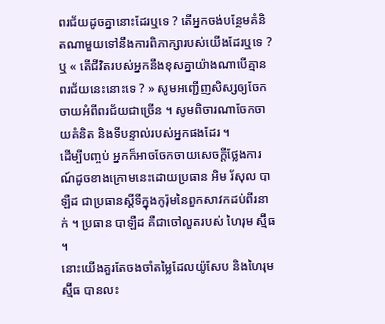ពរជ័យដូចគ្នានោះដែរឬទេ ? តើអ្នកចង់បន្ថែមគំនិតណាមួយទៅនឹងការពិភាក្សារបស់យើងដែរឬទេ ? ឬ « តើជីវិតរបស់អ្នកនឹងខុសគ្នាយ៉ាងណាបើគ្មានពរជ័យនេះនោះទេ ? » សូមអញ្ជើញសិស្សឲ្យចែកចាយអំពីពរជ័យជាច្រើន ។ សូមពិចារណាចែកចាយគំនិត និងទីបន្ទាល់របស់អ្នកផងដែរ ។
ដើម្បីបញ្ចប់ អ្នកក៏អាចចែកចាយសេចក្តីថ្លែងការណ៍ដូចខាងក្រោមនេះដោយប្រធាន អិម រ័សុល បាឡឺដ ជាប្រធានស្ដីទីក្នុងកូរ៉ុមនៃពួកសាវកដប់ពីរនាក់ ។ ប្រធាន បាឡឺដ គឺជាចៅលួតរបស់ ហៃរុម ស្ម៊ីធ ។
នោះយើងគួរតែចងចាំតម្លៃដែលយ៉ូសែប និងហៃរុម ស្ម៊ីធ បានលះ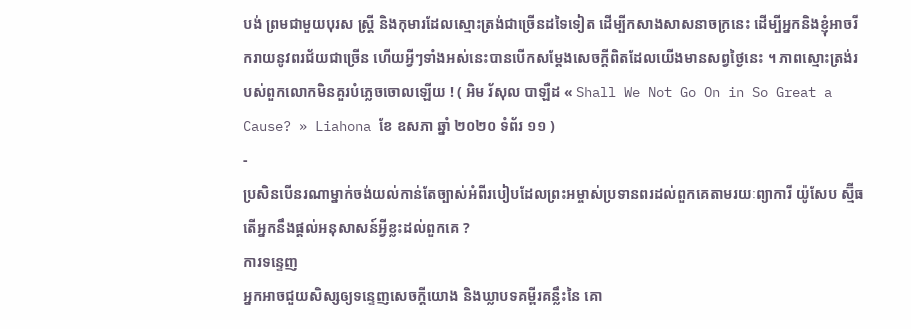បង់ ព្រមជាមួយបុរស ស្រ្តី និងកុមារដែលស្មោះត្រង់ជាច្រើនដទៃទៀត ដើម្បីកសាងសាសនាចក្រនេះ ដើម្បីអ្នកនិងខ្ញុំអាចរីករាយនូវពរជ័យជាច្រើន ហើយអ្វីៗទាំងអស់នេះបានបើកសម្តែងសេចក្តីពិតដែលយើងមានសព្វថ្ងៃនេះ ។ ភាពស្មោះត្រង់របស់ពួកលោកមិនគួរបំភ្លេចចោលឡើយ ! ( អិម រ័សុល បាឡឺដ « Shall We Not Go On in So Great a Cause? » Liahona ខែ ឧសភា ឆ្នាំ ២០២០ ទំព័រ ១១ )
-
ប្រសិនបើនរណាម្នាក់ចង់យល់កាន់តែច្បាស់អំពីរបៀបដែលព្រះអម្ចាស់ប្រទានពរដល់ពួកគេតាមរយៈព្យាការី យ៉ូសែប ស្ម៊ីធ តើអ្នកនឹងផ្តល់អនុសាសន៍អ្វីខ្លះដល់ពួកគេ ?
ការទន្ទេញ
អ្នកអាចជួយសិស្សឲ្យទន្ទេញសេចក្ដីយោង និងឃ្លាបទគម្ពីរគន្លឹះនៃ គោ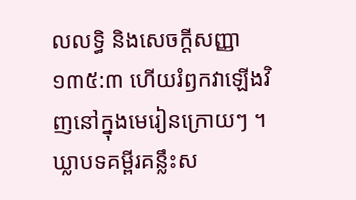លលទ្ធិ និងសេចក្ដីសញ្ញា ១៣៥:៣ ហើយរំឭកវាឡើងវិញនៅក្នុងមេរៀនក្រោយៗ ។ ឃ្លាបទគម្ពីរគន្លឹះស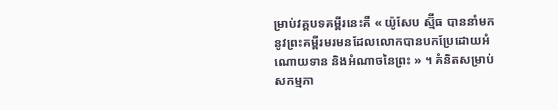ម្រាប់វគ្គបទគម្ពីរនេះគឺ « យ៉ូសែប ស្ម៊ីធ បាននាំមកនូវព្រះគម្ពីរមរមនដែលលោកបានបកប្រែដោយអំណោយទាន និងអំណាចនៃព្រះ » ។ គំនិតសម្រាប់សកម្មភា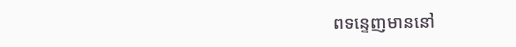ពទន្ទេញមាននៅ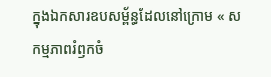ក្នុងឯកសារឧបសម្ព័ន្ធដែលនៅក្រោម « សកម្មភាពរំឭកចំ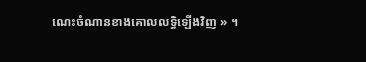ណេះចំណានខាងគោលលទ្ធិឡើងវិញ » ។